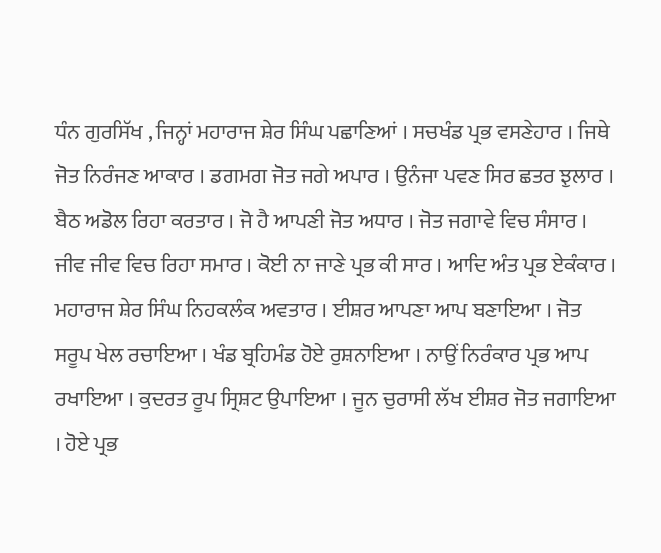ਧੰਨ ਗੁਰਸਿੱਖ , ਜਿਨ੍ਹਾਂ ਮਹਾਰਾਜ ਸ਼ੇਰ ਸਿੰਘ ਪਛਾਣਿਆਂ । ਸਚਖੰਡ ਪ੍ਰਭ ਵਸਣੇਹਾਰ । ਜਿਥੇ ਜੋਤ ਨਿਰੰਜਣ ਆਕਾਰ । ਡਗਮਗ ਜੋਤ ਜਗੇ ਅਪਾਰ । ਉਨੰਜਾ ਪਵਣ ਸਿਰ ਛਤਰ ਝੁਲਾਰ । ਬੈਠ ਅਡੋਲ ਰਿਹਾ ਕਰਤਾਰ । ਜੋ ਹੈ ਆਪਣੀ ਜੋਤ ਅਧਾਰ । ਜੋਤ ਜਗਾਵੇ ਵਿਚ ਸੰਸਾਰ । ਜੀਵ ਜੀਵ ਵਿਚ ਰਿਹਾ ਸਮਾਰ । ਕੋਈ ਨਾ ਜਾਣੇ ਪ੍ਰਭ ਕੀ ਸਾਰ । ਆਦਿ ਅੰਤ ਪ੍ਰਭ ਏਕੰਕਾਰ । ਮਹਾਰਾਜ ਸ਼ੇਰ ਸਿੰਘ ਨਿਹਕਲੰਕ ਅਵਤਾਰ । ਈਸ਼ਰ ਆਪਣਾ ਆਪ ਬਣਾਇਆ । ਜੋਤ ਸਰੂਪ ਖੇਲ ਰਚਾਇਆ । ਖੰਡ ਬ੍ਰਹਿਮੰਡ ਹੋਏ ਰੁਸ਼ਨਾਇਆ । ਨਾਉਂ ਨਿਰੰਕਾਰ ਪ੍ਰਭ ਆਪ ਰਖਾਇਆ । ਕੁਦਰਤ ਰੂਪ ਸ੍ਰਿਸ਼ਟ ਉਪਾਇਆ । ਜੂਨ ਚੁਰਾਸੀ ਲੱਖ ਈਸ਼ਰ ਜੋਤ ਜਗਾਇਆ । ਹੋਏ ਪ੍ਰਭ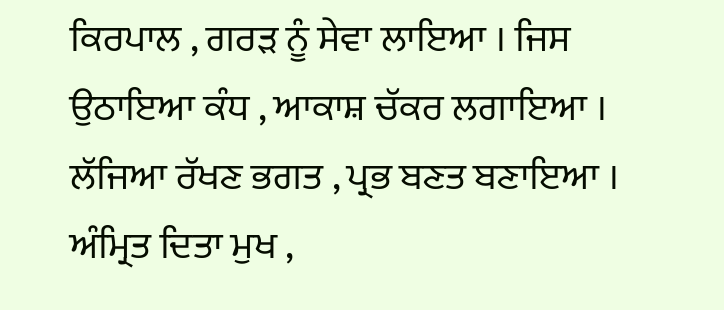ਕਿਰਪਾਲ , ਗਰੜ ਨੂੰ ਸੇਵਾ ਲਾਇਆ । ਜਿਸ ਉਠਾਇਆ ਕੰਧ , ਆਕਾਸ਼ ਚੱਕਰ ਲਗਾਇਆ । ਲੱਜਿਆ ਰੱਖਣ ਭਗਤ , ਪ੍ਰਭ ਬਣਤ ਬਣਾਇਆ । ਅੰਮ੍ਰਿਤ ਦਿਤਾ ਮੁਖ ,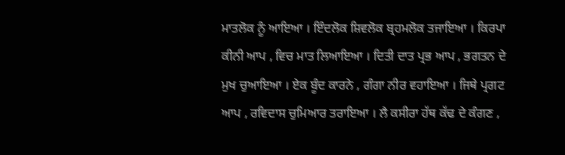ਮਾਤਲੋਕ ਨੂੰ ਆਇਆ । ਇੰਦਲੋਕ ਸ਼ਿਵਲੋਕ ਬ੍ਰਹਮਲੋਕ ਤਜਾਇਆ । ਕਿਰਪਾ ਕੀਨੀ ਆਪ , ਵਿਚ ਮਾਤ ਲਿਆਇਆ । ਦਿਤੀ ਦਾਤ ਪ੍ਰਭ ਆਪ , ਭਗਤਨ ਦੇ ਮੁਖ ਚੁਆਇਆ । ਏਕ ਬੂੰਦ ਕਾਰਨੇ , ਗੰਗਾ ਨੀਰ ਵਹਾਇਆ । ਜਿਥੇ ਪ੍ਰਗਟ ਆਪ , ਰਵਿਦਾਸ ਚੁਮਿਆਰ ਤਰਾਇਆ । ਲੈ ਕਸੀਰਾ ਹੱਥ ਕੱਢ ਦੇ ਕੰਗਣ ,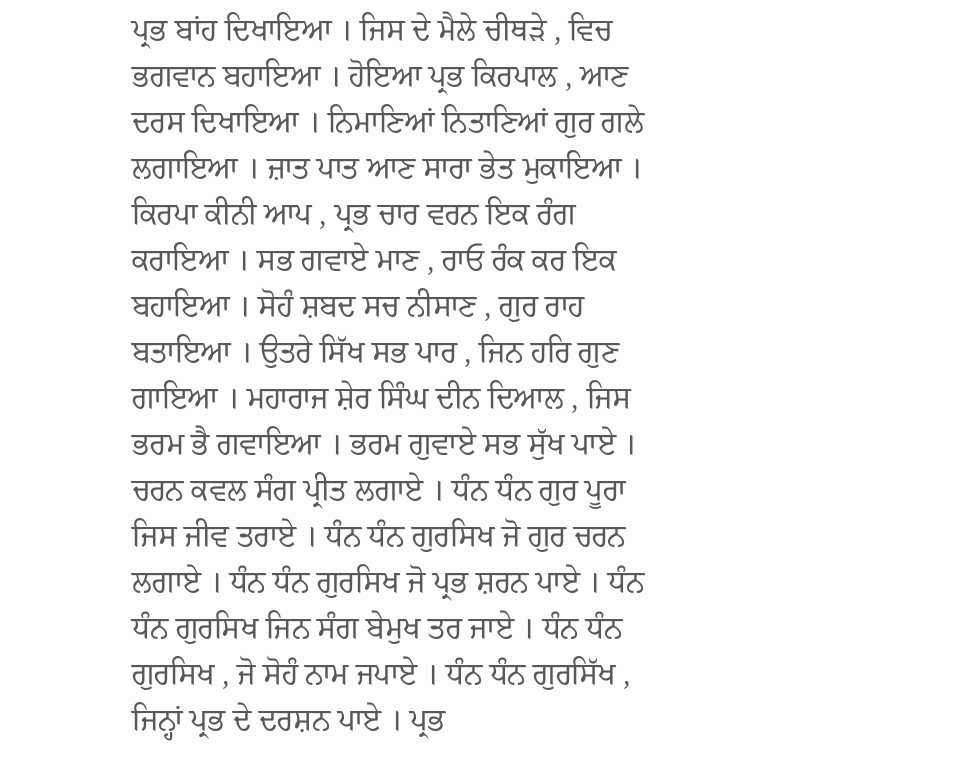ਪ੍ਰਭ ਬਾਂਹ ਦਿਖਾਇਆ । ਜਿਸ ਦੇ ਮੈਲੇ ਚੀਥੜੇ , ਵਿਚ ਭਗਵਾਨ ਬਹਾਇਆ । ਹੋਇਆ ਪ੍ਰਭ ਕਿਰਪਾਲ , ਆਣ ਦਰਸ ਦਿਖਾਇਆ । ਨਿਮਾਣਿਆਂ ਨਿਤਾਣਿਆਂ ਗੁਰ ਗਲੇ ਲਗਾਇਆ । ਜ਼ਾਤ ਪਾਤ ਆਣ ਸਾਰਾ ਭੇਤ ਮੁਕਾਇਆ । ਕਿਰਪਾ ਕੀਨੀ ਆਪ , ਪ੍ਰਭ ਚਾਰ ਵਰਨ ਇਕ ਰੰਗ ਕਰਾਇਆ । ਸਭ ਗਵਾਏ ਮਾਣ , ਰਾਓ ਰੰਕ ਕਰ ਇਕ ਬਹਾਇਆ । ਸੋਹੰ ਸ਼ਬਦ ਸਚ ਨੀਸਾਣ , ਗੁਰ ਰਾਹ ਬਤਾਇਆ । ਉਤਰੇ ਸਿੱਖ ਸਭ ਪਾਰ , ਜਿਨ ਹਰਿ ਗੁਣ ਗਾਇਆ । ਮਹਾਰਾਜ ਸ਼ੇਰ ਸਿੰਘ ਦੀਨ ਦਿਆਲ , ਜਿਸ ਭਰਮ ਭੈ ਗਵਾਇਆ । ਭਰਮ ਗੁਵਾਏ ਸਭ ਸੁੱਖ ਪਾਏ । ਚਰਨ ਕਵਲ ਸੰਗ ਪ੍ਰੀਤ ਲਗਾਏ । ਧੰਨ ਧੰਨ ਗੁਰ ਪੂਰਾ ਜਿਸ ਜੀਵ ਤਰਾਏ । ਧੰਨ ਧੰਨ ਗੁਰਸਿਖ ਜੋ ਗੁਰ ਚਰਨ ਲਗਾਏ । ਧੰਨ ਧੰਨ ਗੁਰਸਿਖ ਜੋ ਪ੍ਰਭ ਸ਼ਰਨ ਪਾਏ । ਧੰਨ ਧੰਨ ਗੁਰਸਿਖ ਜਿਨ ਸੰਗ ਬੇਮੁਖ ਤਰ ਜਾਏ । ਧੰਨ ਧੰਨ ਗੁਰਸਿਖ , ਜੋ ਸੋਹੰ ਨਾਮ ਜਪਾਏ । ਧੰਨ ਧੰਨ ਗੁਰਸਿੱਖ , ਜਿਨ੍ਹਾਂ ਪ੍ਰਭ ਦੇ ਦਰਸ਼ਨ ਪਾਏ । ਪ੍ਰਭ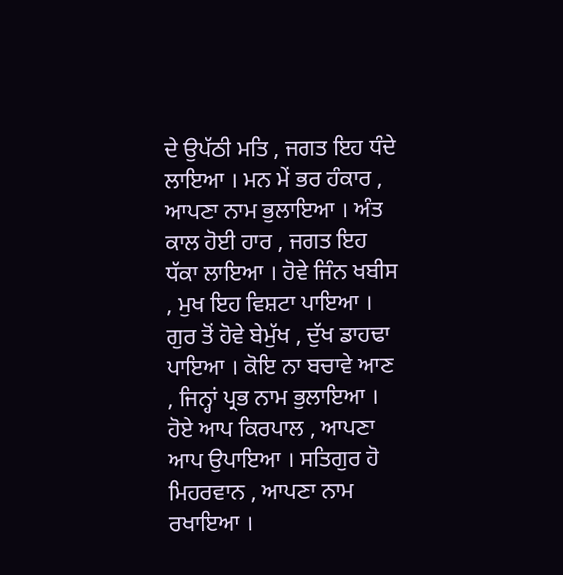ਦੇ ਉਪੱਠੀ ਮਤਿ , ਜਗਤ ਇਹ ਧੰਦੇ ਲਾਇਆ । ਮਨ ਮੇਂ ਭਰ ਹੰਕਾਰ , ਆਪਣਾ ਨਾਮ ਭੁਲਾਇਆ । ਅੰਤ ਕਾਲ ਹੋਈ ਹਾਰ , ਜਗਤ ਇਹ ਧੱਕਾ ਲਾਇਆ । ਹੋਵੇ ਜਿੰਨ ਖਬੀਸ , ਮੁਖ ਇਹ ਵਿਸ਼ਟਾ ਪਾਇਆ । ਗੁਰ ਤੋਂ ਹੋਵੇ ਬੇਮੁੱਖ , ਦੁੱਖ ਡਾਹਢਾ ਪਾਇਆ । ਕੋਇ ਨਾ ਬਚਾਵੇ ਆਣ , ਜਿਨ੍ਹਾਂ ਪ੍ਰਭ ਨਾਮ ਭੁਲਾਇਆ । ਹੋਏ ਆਪ ਕਿਰਪਾਲ , ਆਪਣਾ ਆਪ ਉਪਾਇਆ । ਸਤਿਗੁਰ ਹੋ ਮਿਹਰਵਾਨ , ਆਪਣਾ ਨਾਮ ਰਖਾਇਆ ।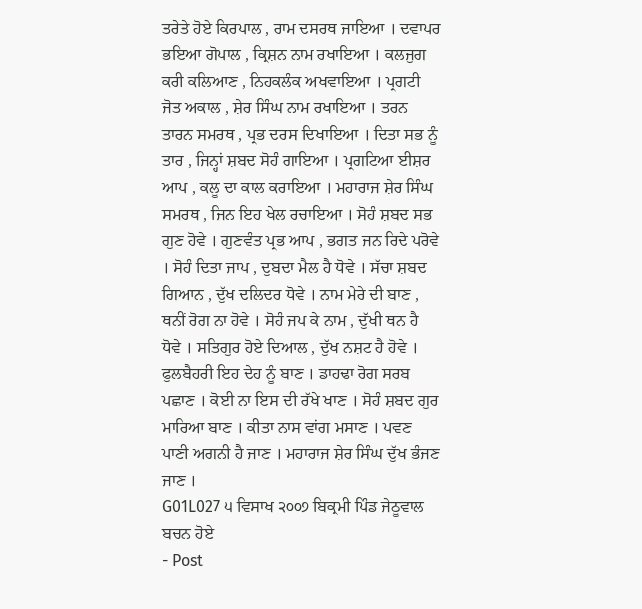ਤਰੇਤੇ ਹੋਏ ਕਿਰਪਾਲ , ਰਾਮ ਦਸਰਥ ਜਾਇਆ । ਦਵਾਪਰ ਭਇਆ ਗੋਪਾਲ , ਕ੍ਰਿਸ਼ਨ ਨਾਮ ਰਖਾਇਆ । ਕਲਜੁਗ ਕਰੀ ਕਲਿਆਣ , ਨਿਹਕਲੰਕ ਅਖਵਾਇਆ । ਪ੍ਰਗਟੀ ਜੋਤ ਅਕਾਲ , ਸ਼ੇਰ ਸਿੰਘ ਨਾਮ ਰਖਾਇਆ । ਤਰਨ ਤਾਰਨ ਸਮਰਥ , ਪ੍ਰਭ ਦਰਸ ਦਿਖਾਇਆ । ਦਿਤਾ ਸਭ ਨੂੰ ਤਾਰ , ਜਿਨ੍ਹਾਂ ਸ਼ਬਦ ਸੋਹੰ ਗਾਇਆ । ਪ੍ਰਗਟਿਆ ਈਸ਼ਰ ਆਪ , ਕਲੂ ਦਾ ਕਾਲ ਕਰਾਇਆ । ਮਹਾਰਾਜ ਸ਼ੇਰ ਸਿੰਘ ਸਮਰਥ , ਜਿਨ ਇਹ ਖੇਲ ਰਚਾਇਆ । ਸੋਹੰ ਸ਼ਬਦ ਸਭ ਗੁਣ ਹੋਵੇ । ਗੁਣਵੰਤ ਪ੍ਰਭ ਆਪ , ਭਗਤ ਜਨ ਰਿਦੇ ਪਰੋਵੇ । ਸੋਹੰ ਦਿਤਾ ਜਾਪ , ਦੁਬਦਾ ਮੈਲ ਹੈ ਧੋਵੇ । ਸੱਚਾ ਸ਼ਬਦ ਗਿਆਨ , ਦੁੱਖ ਦਲਿਦਰ ਧੋਵੇ । ਨਾਮ ਮੇਰੇ ਦੀ ਬਾਣ , ਥਨੀਂ ਰੋਗ ਨਾ ਹੋਵੇ । ਸੋਹੰ ਜਪ ਕੇ ਨਾਮ , ਦੁੱਖੀ ਥਨ ਹੈ ਧੋਵੇ । ਸਤਿਗੁਰ ਹੋਏ ਦਿਆਲ , ਦੁੱਖ ਨਸ਼ਟ ਹੈ ਹੋਵੇ । ਫੁਲਬੈਹਰੀ ਇਹ ਦੇਹ ਨੂੰ ਬਾਣ । ਡਾਹਢਾ ਰੋਗ ਸਰਬ ਪਛਾਣ । ਕੋਈ ਨਾ ਇਸ ਦੀ ਰੱਖੇ ਖਾਣ । ਸੋਹੰ ਸ਼ਬਦ ਗੁਰ ਮਾਰਿਆ ਬਾਣ । ਕੀਤਾ ਨਾਸ ਵਾਂਗ ਮਸਾਣ । ਪਵਣ ਪਾਣੀ ਅਗਨੀ ਹੈ ਜਾਣ । ਮਹਾਰਾਜ ਸ਼ੇਰ ਸਿੰਘ ਦੁੱਖ ਭੰਜਣ ਜਾਣ ।
G01L027 ੫ ਵਿਸਾਖ ੨੦੦੭ ਬਿਕ੍ਰਮੀ ਪਿੰਡ ਜੇਠੂਵਾਲ ਬਚਨ ਹੋਏ
- Post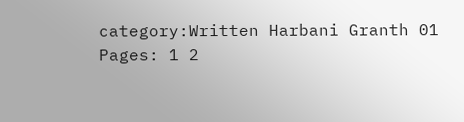category:Written Harbani Granth 01
Pages: 1 2